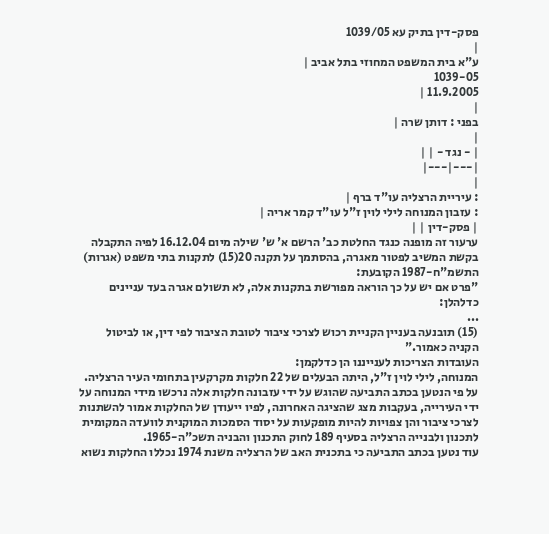פסק-דין בתיק עא 1039/05
|
ע"א בית המשפט המחוזי בתל אביב |
1039-05
11.9.2005 |
|
בפני : דותן שרה |
|
| - נגד - | |
|---|---|
|
: עיריית הרצליה עו"ד ברף |
: עזבון המנוחה לילי לוין ז"ל עו"ד קמר אריה |
| פסק-דין | |
ערעור זה מופנה כנגד החלטת כב' הרשם א' ש' שילה מיום 16.12.04 לפיה התקבלה בקשת המשיב לפטור מאגרה, בהסתמך על תקנה 20(15) לתקנות בתי משפט (אגרות) התשמ"ח-1987 הקובעת:
"פרט אם יש על כך הוראה מפורשת בתקנות אלה, לא תשולם אגרה בעד עניינים
כדלהלן:
...
(15) תובנעה בעניין הקניית רכוש לצרכי ציבור לטובת הציבור לפי דין, או לביטול הקניה כאמור."
העובדות הצריכות לענייננו הן כדלקמן:
המנוחה, לילי לוין ז"ל, היתה הבעלים של 22 חלקות מקרקעין בתחומי העיר הרצליה. על פי הנטען בכתב התביעה שהוגש על ידי עזבונה חלקות אלה נרכשו מידי המנוחה על ידי העירייה, בעקבות מצג שהציגה האחרונה, לפיו ייעודן של החלקות אמור להשתנות לצרכי ציבור והן צפויות להיות מופקעות על יסוד הסמכות המוקנית לוועדה המקומית לתכנון ולבנייה הרצליה בסעיף 189 לחוק התכנון והבניה תשכ"ה-1965.
עוד נטען בכתב התביעה כי בתכנית האב של הרצליה משנת 1974 נכללו החלקות נשוא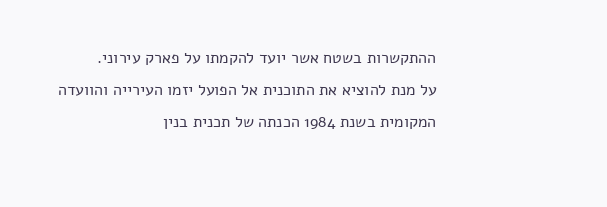ההתקשרות בשטח אשר יועד להקמתו על פארק עירוני.
על מנת להוציא את התוכנית אל הפועל יזמו העירייה והוועדה המקומית בשנת 1984 הכנתה של תכנית בנין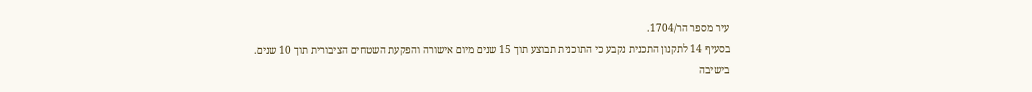עיר מספר הר/1704.
בסעיף 14 לתקנון התכנית נקבע כי התוכנית תבוצע תוך 15 שנים מיום אישורה והפקעת השטחים הציבורית תוך 10 שנים.
בישיבה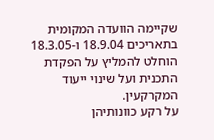שקיימה הוועדה המקומית בתאריכים 18.9.04 ו-18.3.05 הוחלט להמליץ על הפקדת התכנית ועל שינוי ייעוד המקרקעין.
על רקע כוונותיהן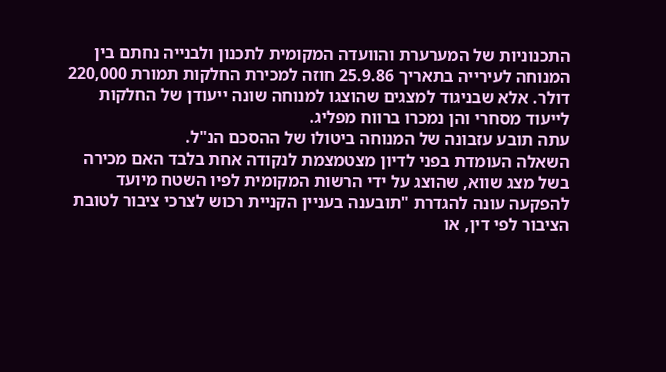התכנוניות של המערערת והוועדה המקומית לתכנון ולבנייה נחתם בין המנוחה לעירייה בתאריך 25.9.86 חוזה למכירת החלקות תמורת 220,000 דולר. אלא שבניגוד למצגים שהוצגו למנוחה שונה ייעודן של החלקות לייעוד מסחרי והן נמכרו ברווח מפליג.
עתה תובע עזבונה של המנוחה ביטולו של ההסכם הנ"ל.
השאלה העומדת בפני לדיון מצטמצמת לנקודה אחת בלבד האם מכירה בשל מצג שווא, שהוצג על ידי הרשות המקומית לפיו השטח מיועד להפקעה עונה להגדרת "תובענה בעניין הקניית רכוש לצרכי ציבור לטובת הציבור לפי דין, או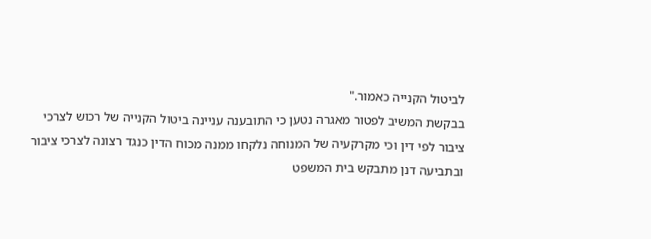לביטול הקנייה כאמור."
בבקשת המשיב לפטור מאגרה נטען כי התובענה עניינה ביטול הקנייה של רכוש לצרכי ציבור לפי דין וכי מקרקעיה של המנוחה נלקחו ממנה מכוח הדין כנגד רצונה לצרכי ציבור ובתביעה דנן מתבקש בית המשפט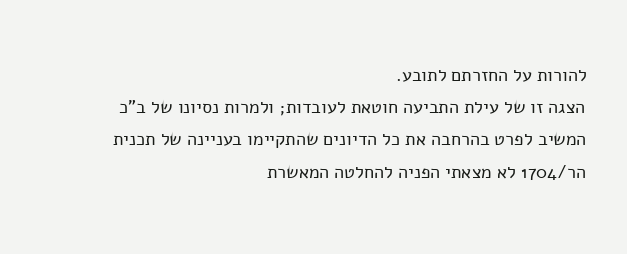להורות על החזרתם לתובע.
הצגה זו של עילת התביעה חוטאת לעובדות; ולמרות נסיונו של ב"כ המשיב לפרט בהרחבה את כל הדיונים שהתקיימו בעניינה של תכנית הר/1704 לא מצאתי הפניה להחלטה המאשרת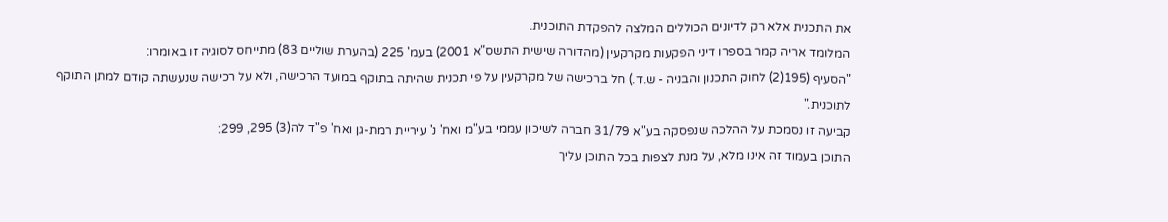את התכנית אלא רק לדיונים הכוללים המלצה להפקדת התוכנית.
המלומד אריה קמר בספרו דיני הפקעות מקרקעין (מהדורה שישית התשס"א 2001) בעמ' 225 (בהערת שוליים 83) מתייחס לסוגיה זו באומרו:
"הסעיף (195(2) לחוק התכנון והבניה - ש.ד.) חל ברכישה של מקרקעין על פי תכנית שהיתה בתוקף במועד הרכישה, ולא על רכישה שנעשתה קודם למתן התוקף לתוכנית."
קביעה זו נסמכת על ההלכה שנפסקה בע"א 31/79 חברה לשיכון עממי בע"מ ואח' נ' עיריית רמת-גן ואח' פ"ד לה(3) 295, 299:
התוכן בעמוד זה אינו מלא, על מנת לצפות בכל התוכן עליך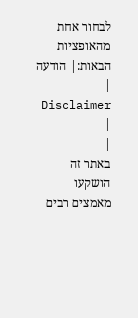לבחור אחת מהאופציות הבאות:| הודעה | Disclaimer |
|
באתר זה הושקעו מאמצים רבים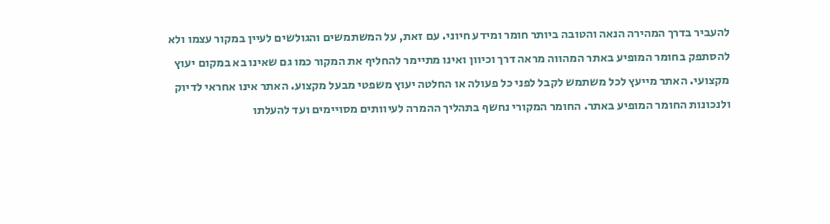להעביר בדרך המהירה הנאה והטובה ביותר חומר ומידע חיוני. עם זאת, על המשתמשים והגולשים לעיין במקור עצמו ולא להסתפק בחומר המופיע באתר המהווה מראה דרך וכיוון ואינו מתיימר להחליף את המקור כמו גם שאינו בא במקום יעוץ מקצועי. האתר מייעץ לכל משתמש לקבל לפני כל פעולה או החלטה יעוץ משפטי מבעל מקצוע. האתר אינו אחראי לדיוק ולנכונות החומר המופיע באתר. החומר המקורי נחשף בתהליך ההמרה לעיוותים מסויימים ועד להעלתו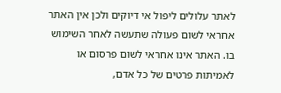לאתר עלולים ליפול אי דיוקים ולכן אין האתר אחראי לשום פעולה שתעשה לאחר השימוש בו. האתר אינו אחראי לשום פרסום או לאמיתות פרטים של כל אדם,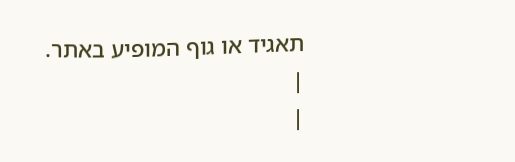תאגיד או גוף המופיע באתר. |
|